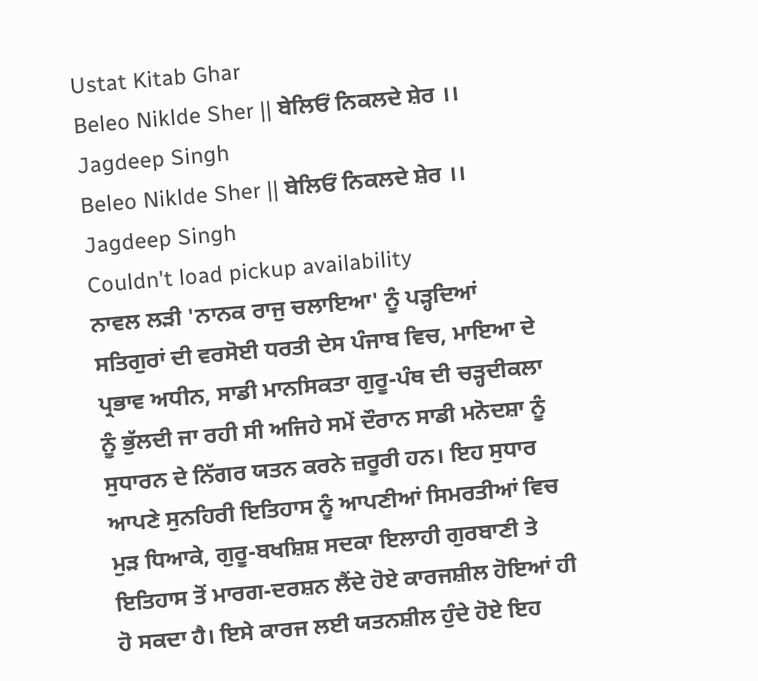Ustat Kitab Ghar
Beleo Niklde Sher || ਬੇਲਿਓਂ ਨਿਕਲਦੇ ਸ਼ੇਰ ।। Jagdeep Singh
Beleo Niklde Sher || ਬੇਲਿਓਂ ਨਿਕਲਦੇ ਸ਼ੇਰ ।। Jagdeep Singh
Couldn't load pickup availability
ਨਾਵਲ ਲੜੀ 'ਨਾਨਕ ਰਾਜੁ ਚਲਾਇਆ' ਨੂੰ ਪੜ੍ਹਦਿਆਂ
ਸਤਿਗੁਰਾਂ ਦੀ ਵਰਸੋਈ ਧਰਤੀ ਦੇਸ ਪੰਜਾਬ ਵਿਚ, ਮਾਇਆ ਦੇ ਪ੍ਰਭਾਵ ਅਧੀਨ, ਸਾਡੀ ਮਾਨਸਿਕਤਾ ਗੁਰੂ-ਪੰਥ ਦੀ ਚੜ੍ਹਦੀਕਲਾ ਨੂੰ ਭੁੱਲਦੀ ਜਾ ਰਹੀ ਸੀ ਅਜਿਹੇ ਸਮੇਂ ਦੌਰਾਨ ਸਾਡੀ ਮਨੋਦਸ਼ਾ ਨੂੰ ਸੁਧਾਰਨ ਦੇ ਨਿੱਗਰ ਯਤਨ ਕਰਨੇ ਜ਼ਰੂਰੀ ਹਨ। ਇਹ ਸੁਧਾਰ ਆਪਣੇ ਸੁਨਹਿਰੀ ਇਤਿਹਾਸ ਨੂੰ ਆਪਣੀਆਂ ਸਿਮਰਤੀਆਂ ਵਿਚ ਮੁੜ ਧਿਆਕੇ, ਗੁਰੂ-ਬਖਸ਼ਿਸ਼ ਸਦਕਾ ਇਲਾਹੀ ਗੁਰਬਾਣੀ ਤੇ ਇਤਿਹਾਸ ਤੋਂ ਮਾਰਗ-ਦਰਸ਼ਨ ਲੈਂਦੇ ਹੋਏ ਕਾਰਜਸ਼ੀਲ ਹੋਇਆਂ ਹੀ ਹੋ ਸਕਦਾ ਹੈ। ਇਸੇ ਕਾਰਜ ਲਈ ਯਤਨਸ਼ੀਲ ਹੁੰਦੇ ਹੋਏ ਇਹ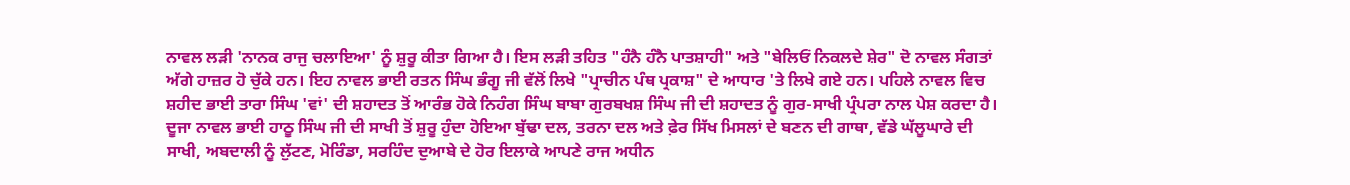ਨਾਵਲ ਲੜੀ 'ਨਾਨਕ ਰਾਜੁ ਚਲਾਇਆ' ਨੂੰ ਸ਼ੁਰੂ ਕੀਤਾ ਗਿਆ ਹੈ। ਇਸ ਲੜੀ ਤਹਿਤ "ਹੰਨੈ ਹੰਨੈ ਪਾਤਸ਼ਾਹੀ" ਅਤੇ "ਬੇਲਿਓਂ ਨਿਕਲਦੇ ਸ਼ੇਰ" ਦੋ ਨਾਵਲ ਸੰਗਤਾਂ ਅੱਗੇ ਹਾਜ਼ਰ ਹੋ ਚੁੱਕੇ ਹਨ। ਇਹ ਨਾਵਲ ਭਾਈ ਰਤਨ ਸਿੰਘ ਭੰਗੂ ਜੀ ਵੱਲੋਂ ਲਿਖੇ "ਪ੍ਰਾਚੀਨ ਪੰਥ ਪ੍ਰਕਾਸ਼" ਦੇ ਆਧਾਰ 'ਤੇ ਲਿਖੇ ਗਏ ਹਨ। ਪਹਿਲੇ ਨਾਵਲ ਵਿਚ ਸ਼ਹੀਦ ਭਾਈ ਤਾਰਾ ਸਿੰਘ 'ਵਾਂ' ਦੀ ਸ਼ਹਾਦਤ ਤੋਂ ਆਰੰਭ ਹੋਕੇ ਨਿਹੰਗ ਸਿੰਘ ਬਾਬਾ ਗੁਰਬਖਸ਼ ਸਿੰਘ ਜੀ ਦੀ ਸ਼ਹਾਦਤ ਨੂੰ ਗੁਰ-ਸਾਖੀ ਪ੍ਰੰਪਰਾ ਨਾਲ ਪੇਸ਼ ਕਰਦਾ ਹੈ। ਦੂਜਾ ਨਾਵਲ ਭਾਈ ਹਾਠੂ ਸਿੰਘ ਜੀ ਦੀ ਸਾਖੀ ਤੋਂ ਸ਼ੁਰੂ ਹੁੰਦਾ ਹੋਇਆ ਬੁੱਢਾ ਦਲ, ਤਰਨਾ ਦਲ ਅਤੇ ਫ਼ੇਰ ਸਿੱਖ ਮਿਸਲਾਂ ਦੇ ਬਣਨ ਦੀ ਗਾਥਾ, ਵੱਡੇ ਘੱਲੂਘਾਰੇ ਦੀ ਸਾਖੀ, ਅਬਦਾਲੀ ਨੂੰ ਲੁੱਟਣ, ਮੋਰਿੰਡਾ, ਸਰਹਿੰਦ ਦੁਆਬੇ ਦੇ ਹੋਰ ਇਲਾਕੇ ਆਪਣੇ ਰਾਜ ਅਧੀਨ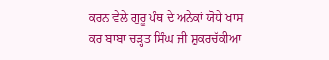ਕਰਨ ਵੇਲੇ ਗੁਰੂ ਪੰਥ ਦੇ ਅਨੇਕਾਂ ਯੋਧੇ ਖਾਸ ਕਰ ਬਾਬਾ ਚੜ੍ਹਤ ਸਿੰਘ ਜੀ ਸ਼ੁਕਰਚੱਕੀਆ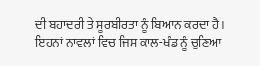ਦੀ ਬਹਾਦਰੀ ਤੇ ਸੂਰਬੀਰਤਾ ਨੂੰ ਬਿਆਨ ਕਰਦਾ ਹੈ। ਇਹਨਾਂ ਨਾਵਲਾਂ ਵਿਚ ਜਿਸ ਕਾਲ-ਖੰਡ ਨੂੰ ਚੁਣਿਆ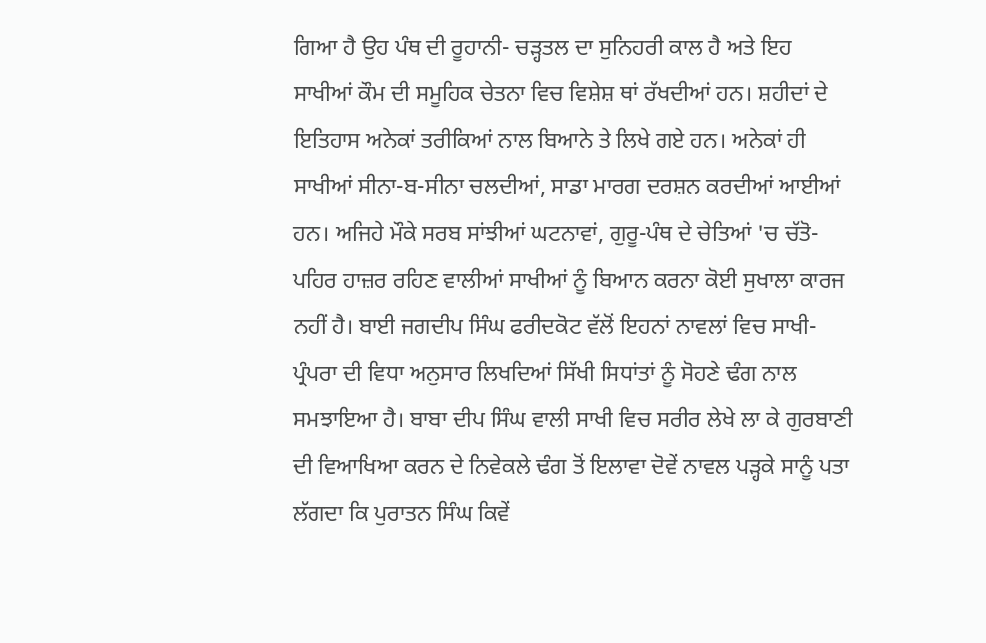ਗਿਆ ਹੈ ਉਹ ਪੰਥ ਦੀ ਰੂਹਾਨੀ- ਚੜ੍ਹਤਲ ਦਾ ਸੁਨਿਹਰੀ ਕਾਲ ਹੈ ਅਤੇ ਇਹ ਸਾਖੀਆਂ ਕੌਮ ਦੀ ਸਮੂਹਿਕ ਚੇਤਨਾ ਵਿਚ ਵਿਸ਼ੇਸ਼ ਥਾਂ ਰੱਖਦੀਆਂ ਹਨ। ਸ਼ਹੀਦਾਂ ਦੇ ਇਤਿਹਾਸ ਅਨੇਕਾਂ ਤਰੀਕਿਆਂ ਨਾਲ ਬਿਆਨੇ ਤੇ ਲਿਖੇ ਗਏ ਹਨ। ਅਨੇਕਾਂ ਹੀ ਸਾਖੀਆਂ ਸੀਨਾ-ਬ-ਸੀਨਾ ਚਲਦੀਆਂ, ਸਾਡਾ ਮਾਰਗ ਦਰਸ਼ਨ ਕਰਦੀਆਂ ਆਈਆਂ ਹਨ। ਅਜਿਹੇ ਮੌਕੇ ਸਰਬ ਸਾਂਝੀਆਂ ਘਟਨਾਵਾਂ, ਗੁਰੂ-ਪੰਥ ਦੇ ਚੇਤਿਆਂ 'ਚ ਚੱਤੋ- ਪਹਿਰ ਹਾਜ਼ਰ ਰਹਿਣ ਵਾਲੀਆਂ ਸਾਖੀਆਂ ਨੂੰ ਬਿਆਨ ਕਰਨਾ ਕੋਈ ਸੁਖਾਲਾ ਕਾਰਜ ਨਹੀਂ ਹੈ। ਬਾਈ ਜਗਦੀਪ ਸਿੰਘ ਫਰੀਦਕੋਟ ਵੱਲੋਂ ਇਹਨਾਂ ਨਾਵਲਾਂ ਵਿਚ ਸਾਖੀ-ਪ੍ਰੰਪਰਾ ਦੀ ਵਿਧਾ ਅਨੁਸਾਰ ਲਿਖਦਿਆਂ ਸਿੱਖੀ ਸਿਧਾਂਤਾਂ ਨੂੰ ਸੋਹਣੇ ਢੰਗ ਨਾਲ ਸਮਝਾਇਆ ਹੈ। ਬਾਬਾ ਦੀਪ ਸਿੰਘ ਵਾਲੀ ਸਾਖੀ ਵਿਚ ਸਰੀਰ ਲੇਖੇ ਲਾ ਕੇ ਗੁਰਬਾਣੀ ਦੀ ਵਿਆਖਿਆ ਕਰਨ ਦੇ ਨਿਵੇਕਲੇ ਢੰਗ ਤੋਂ ਇਲਾਵਾ ਦੋਵੇਂ ਨਾਵਲ ਪੜ੍ਹਕੇ ਸਾਨੂੰ ਪਤਾ ਲੱਗਦਾ ਕਿ ਪੁਰਾਤਨ ਸਿੰਘ ਕਿਵੇਂ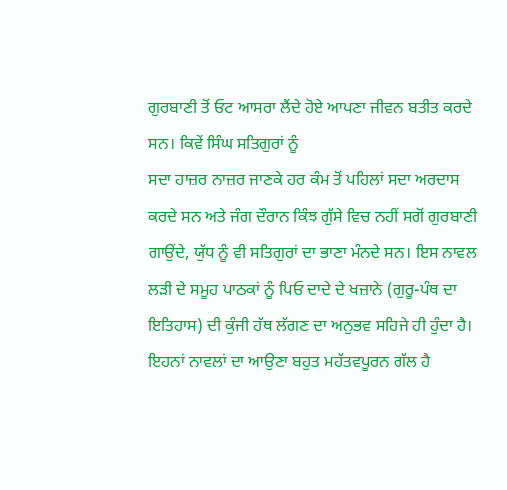ਗੁਰਬਾਣੀ ਤੋਂ ਓਟ ਆਸਰਾ ਲੈਂਦੇ ਹੋਏ ਆਪਣਾ ਜੀਵਨ ਬਤੀਤ ਕਰਦੇ ਸਨ। ਕਿਵੇਂ ਸਿੰਘ ਸਤਿਗੁਰਾਂ ਨੂੰ
ਸਦਾ ਹਾਜ਼ਰ ਨਾਜ਼ਰ ਜਾਣਕੇ ਹਰ ਕੰਮ ਤੋਂ ਪਹਿਲਾਂ ਸਦਾ ਅਰਦਾਸ ਕਰਦੇ ਸਨ ਅਤੇ ਜੰਗ ਦੌਰਾਨ ਕਿੰਝ ਗੁੱਸੇ ਵਿਚ ਨਹੀਂ ਸਗੋਂ ਗੁਰਬਾਣੀ ਗਾਉਂਦੇ, ਯੁੱਧ ਨੂੰ ਵੀ ਸਤਿਗੁਰਾਂ ਦਾ ਭਾਣਾ ਮੰਨਦੇ ਸਨ। ਇਸ ਨਾਵਲ ਲੜੀ ਦੇ ਸਮੂਹ ਪਾਠਕਾਂ ਨੂੰ ਪਿਓ ਦਾਦੇ ਦੇ ਖਜ਼ਾਨੇ (ਗੁਰੂ-ਪੰਥ ਦਾ ਇਤਿਹਾਸ) ਦੀ ਕੁੰਜੀ ਹੱਥ ਲੱਗਣ ਦਾ ਅਨੁਭਵ ਸਹਿਜੇ ਹੀ ਹੁੰਦਾ ਹੈ।
ਇਹਨਾਂ ਨਾਵਲਾਂ ਦਾ ਆਉਣਾ ਬਹੁਤ ਮਹੱਤਵਪੂਰਨ ਗੱਲ ਹੈ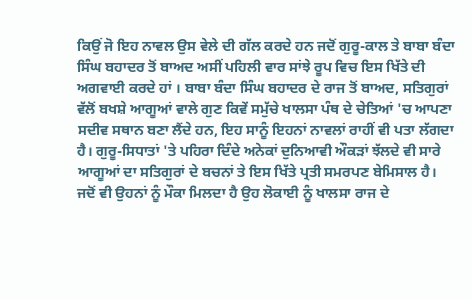ਕਿਉਂ ਜੋ ਇਹ ਨਾਵਲ ਉਸ ਵੇਲੇ ਦੀ ਗੱਲ ਕਰਦੇ ਹਨ ਜਦੋਂ ਗੁਰੂ-ਕਾਲ ਤੇ ਬਾਬਾ ਬੰਦਾ ਸਿੰਘ ਬਹਾਦਰ ਤੋਂ ਬਾਅਦ ਅਸੀਂ ਪਹਿਲੀ ਵਾਰ ਸਾਂਝੇ ਰੂਪ ਵਿਚ ਇਸ ਖਿੱਤੇ ਦੀ ਅਗਵਾਈ ਕਰਦੇ ਹਾਂ । ਬਾਬਾ ਬੰਦਾ ਸਿੰਘ ਬਹਾਦਰ ਦੇ ਰਾਜ ਤੋਂ ਬਾਅਦ, ਸਤਿਗੁਰਾਂ ਵੱਲੋਂ ਬਖਸ਼ੇ ਆਗੂਆਂ ਵਾਲੇ ਗੁਣ ਕਿਵੇਂ ਸਮੁੱਚੇ ਖਾਲਸਾ ਪੰਥ ਦੇ ਚੇਤਿਆਂ 'ਚ ਆਪਣਾ ਸਦੀਵ ਸਥਾਨ ਬਣਾ ਲੈਂਦੇ ਹਨ, ਇਹ ਸਾਨੂੰ ਇਹਨਾਂ ਨਾਵਲਾਂ ਰਾਹੀਂ ਵੀ ਪਤਾ ਲੱਗਦਾ ਹੈ। ਗੁਰੂ-ਸਿਧਾਤਾਂ 'ਤੇ ਪਹਿਰਾ ਦਿੰਦੇ ਅਨੇਕਾਂ ਦੁਨਿਆਵੀ ਔਕੜਾਂ ਝੱਲਦੇ ਵੀ ਸਾਰੇ ਆਗੂਆਂ ਦਾ ਸਤਿਗੁਰਾਂ ਦੇ ਬਚਨਾਂ ਤੇ ਇਸ ਖਿੱਤੇ ਪ੍ਰਤੀ ਸਮਰਪਣ ਬੇਮਿਸਾਲ ਹੈ। ਜਦੋਂ ਵੀ ਉਹਨਾਂ ਨੂੰ ਮੌਕਾ ਮਿਲਦਾ ਹੈ ਉਹ ਲੋਕਾਈ ਨੂੰ ਖਾਲਸਾ ਰਾਜ ਦੇ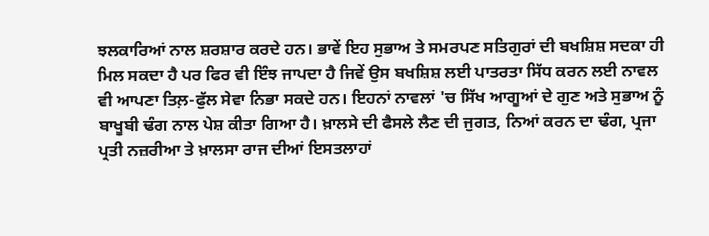ਝਲਕਾਰਿਆਂ ਨਾਲ ਸ਼ਰਸ਼ਾਰ ਕਰਦੇ ਹਨ। ਭਾਵੇਂ ਇਹ ਸੁਭਾਅ ਤੇ ਸਮਰਪਣ ਸਤਿਗੁਰਾਂ ਦੀ ਬਖਸ਼ਿਸ਼ ਸਦਕਾ ਹੀ ਮਿਲ ਸਕਦਾ ਹੈ ਪਰ ਫਿਰ ਵੀ ਇੰਝ ਜਾਪਦਾ ਹੈ ਜਿਵੇਂ ਉਸ ਬਖਸ਼ਿਸ਼ ਲਈ ਪਾਤਰਤਾ ਸਿੱਧ ਕਰਨ ਲਈ ਨਾਵਲ ਵੀ ਆਪਣਾ ਤਿਲ਼-ਫੁੱਲ ਸੇਵਾ ਨਿਭਾ ਸਕਦੇ ਹਨ। ਇਹਨਾਂ ਨਾਵਲਾਂ 'ਚ ਸਿੱਖ ਆਗੂਆਂ ਦੇ ਗੁਣ ਅਤੇ ਸੁਭਾਅ ਨੂੰ ਬਾਖੂਬੀ ਢੰਗ ਨਾਲ ਪੇਸ਼ ਕੀਤਾ ਗਿਆ ਹੈ। ਖ਼ਾਲਸੇ ਦੀ ਫੈਸਲੇ ਲੈਣ ਦੀ ਜੁਗਤ, ਨਿਆਂ ਕਰਨ ਦਾ ਢੰਗ, ਪ੍ਰਜਾ ਪ੍ਰਤੀ ਨਜ਼ਰੀਆ ਤੇ ਖ਼ਾਲਸਾ ਰਾਜ ਦੀਆਂ ਇਸਤਲਾਹਾਂ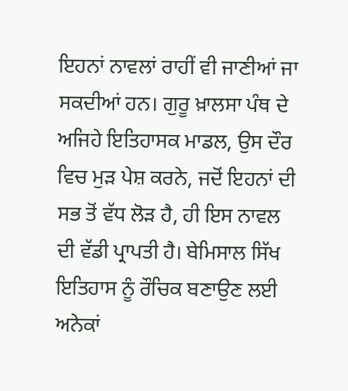ਇਹਨਾਂ ਨਾਵਲਾਂ ਰਾਹੀਂ ਵੀ ਜਾਣੀਆਂ ਜਾ ਸਕਦੀਆਂ ਹਨ। ਗੁਰੂ ਖ਼ਾਲਸਾ ਪੰਥ ਦੇ ਅਜਿਹੇ ਇਤਿਹਾਸਕ ਮਾਡਲ, ਉਸ ਦੌਰ ਵਿਚ ਮੁੜ ਪੇਸ਼ ਕਰਨੇ, ਜਦੋਂ ਇਹਨਾਂ ਦੀ ਸਭ ਤੋਂ ਵੱਧ ਲੋੜ ਹੈ, ਹੀ ਇਸ ਨਾਵਲ ਦੀ ਵੱਡੀ ਪ੍ਰਾਪਤੀ ਹੈ। ਬੇਮਿਸਾਲ ਸਿੱਖ ਇਤਿਹਾਸ ਨੂੰ ਰੌਚਿਕ ਬਣਾਉਣ ਲਈ ਅਨੇਕਾਂ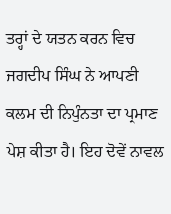ਤਰ੍ਹਾਂ ਦੇ ਯਤਨ ਕਰਨ ਵਿਚ ਜਗਦੀਪ ਸਿੰਘ ਨੇ ਆਪਣੀ ਕਲਮ ਦੀ ਨਿਪੁੰਨਤਾ ਦਾ ਪ੍ਰਮਾਣ ਪੇਸ਼ ਕੀਤਾ ਹੈ। ਇਹ ਦੋਵੇਂ ਨਾਵਲ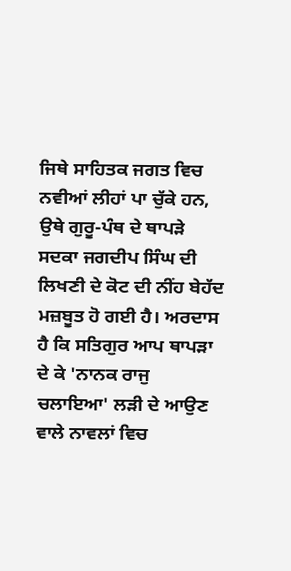ਜਿਥੇ ਸਾਹਿਤਕ ਜਗਤ ਵਿਚ ਨਵੀਆਂ ਲੀਹਾਂ ਪਾ ਚੁੱਕੇ ਹਨ, ਉਥੇ ਗੁਰੂ-ਪੰਥ ਦੇ ਥਾਪੜੇ ਸਦਕਾ ਜਗਦੀਪ ਸਿੰਘ ਦੀ ਲਿਖਣੀ ਦੇ ਕੋਟ ਦੀ ਨੀਂਹ ਬੇਹੱਦ ਮਜ਼ਬੂਤ ਹੋ ਗਈ ਹੈ। ਅਰਦਾਸ ਹੈ ਕਿ ਸਤਿਗੁਰ ਆਪ ਥਾਪੜਾ ਦੇ ਕੇ 'ਨਾਨਕ ਰਾਜੁ ਚਲਾਇਆ' ਲੜੀ ਦੇ ਆਉਣ ਵਾਲੇ ਨਾਵਲਾਂ ਵਿਚ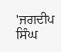'ਜਗਦੀਪ ਸਿੰਘ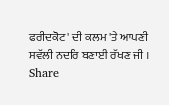ਫਰੀਦਕੋਟ' ਦੀ ਕਲਮ 'ਤੇ ਆਪਣੀ ਸਵੱਲੀ ਨਦਰਿ ਬਣਾਈ ਰੱਖਣ ਜੀ ।
Share